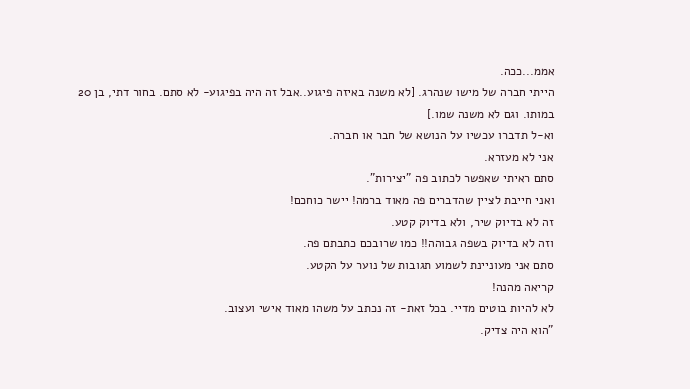אממ...ככה.
הייתי חברה של מישו שנהרג. [לא משנה באיזה פיגוע..אבל זה היה בפיגוע- לא סתם. בחור דתי, בן 20 במותו. וגם לא משנה שמו.]
וא-ל תדברו עכשיו על הנושא של חבר או חברה.
אני לא מעזרא.
סתם ראיתי שאפשר לכתוב פה "יצירות".
ואני חייבת לציין שהדברים פה מאוד ברמה! יישר כוחכם!
זה לא בדיוק שיר, ולא בדיוק קטע.
וזה לא בדיוק בשפה גבוהה!! כמו שרובכם כתבתם פה.
סתם אני מעוניינת לשמוע תגובות של נוער על הקטע.
קריאה מהנה!
לא להיות בוטים מדיי. בכל זאת- זה נכתב על משהו מאוד אישי ועצוב.
"הוא היה צדיק.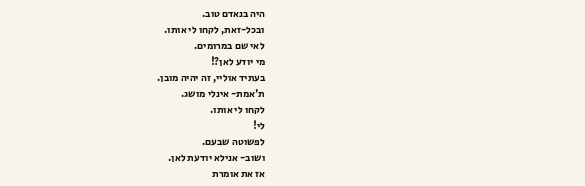היה בנאדם טוב.
ובכל-זאת, לקחו לי אותו.
לאי שם במרומים.
מי יודע לאן?!
בעתיד אוליי, זה יהיה מובן.
ת'אמת- אינלי מושג.
לקחו לי אותו.
לי!
לפשוטה שבעם.
ושוב- אנילא יודעת לאן.
אז את אומרת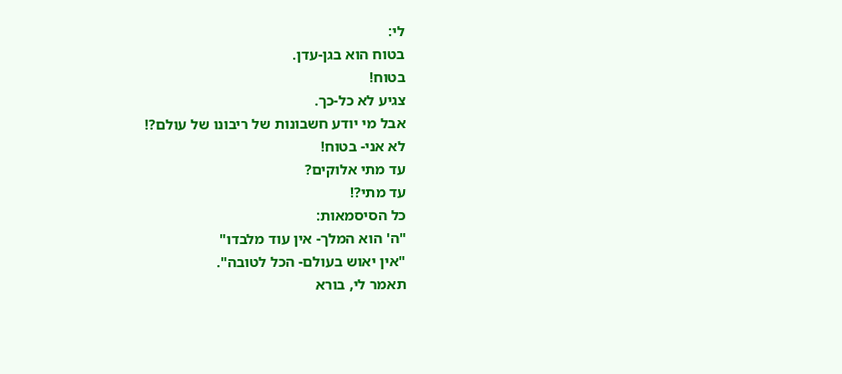לי:
בטוח הוא בגן-עדן.
בטוח!
צגיע לא כל-כך.
אבל מי יודע חשבונות של ריבונו של עולם?!
לא אני- בטוח!
עד מתי אלוקים?
עד מתי?!
כל הסיסמאות:
"ה' הוא המלך- אין עוד מלבדו"
"אין יאוש בעולם- הכל לטובה".
תאמר לי, בורא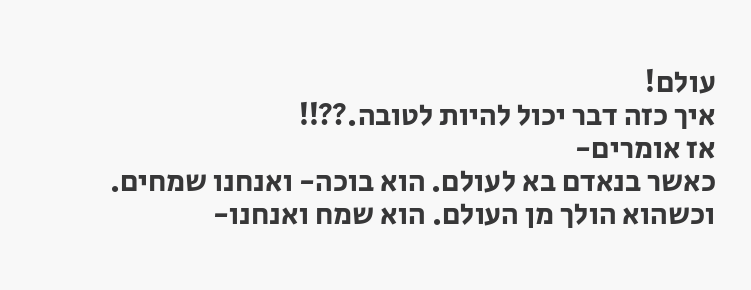עולם!
איך כזה דבר יכול להיות לטובה.??!!
אז אומרים-
כאשר בנאדם בא לעולם. הוא בוכה- ואנחנו שמחים.
וכשהוא הולך מן העולם. הוא שמח ואנחנו-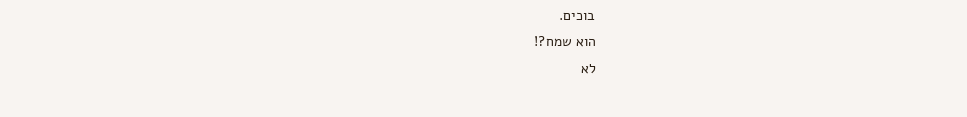בוכים.
הוא שמח?!
לא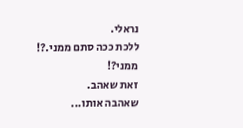נראלי.
ללכת ככה סתם ממני.?!
ממני?!
זאת שאהב.
שאהבה אותו...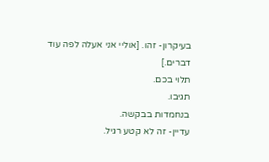בעיקרון- זהו. [אוליי אני אעלה לפה עוד דברים.]
תלוי בכם.
תגיבו.
בנחמדות בבקשה.
עדיין- זה לא קטע רגיל.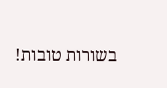בשורות טובות!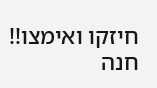חיזקו ואימצו!!
חנה